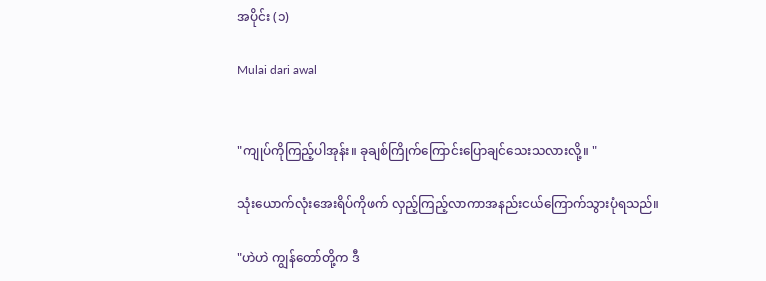အပိုင်း (၁)

Mulai dari awal


"ကျုပ်ကိုကြည့်ပါအုန်း။ ခုချစ်ကြိုက်ကြောင်းပြောချင်သေးသလားလို့။ "

သုံးယောက်လုံးအေးရိပ်ကိုဖက် လှည့်ကြည့်လာကာအနည်းငယ်ကြောက်သွားပုံရသည်။

"ဟဲဟဲ ကျွန်တော်တို့က ဒီ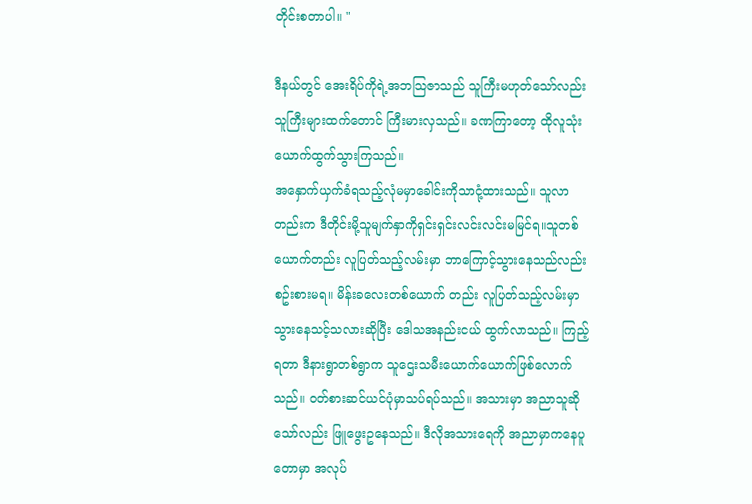တိုင်းစတာပါ။ "

ဒီနယ်တွင် အေးရိပ်ကိုရဲ့အဘသြဇာသည် သူကြီးမဟုတ်သော်လည်း သူကြီးများထက်တောင် ကြီးမားလှသည်။ ခဏကြာတော့ ထိုလူသုံးယောက်ထွက်သွားကြသည်။
အနှောက်ယှက်ခံရသည့်လုံမမှာခေါင်းကိုသာငုံ့ထားသည်။ သူလာတည်းက ဒီတိုင်းမို့သူမျက်နှာကိုရှင်းရှင်းလင်းလင်းမမြင်ရ။သူတစ်ယောက်တည်း လူပြတ်သည့်လမ်းမှာ ဘာကြောင့်သွားနေသည်လည်းစဥ်းစားမရ။ မိန်းခလေးတစ်ယောက် တည်း လူပြတ်သည့်လမ်းမှာ သွားနေသင့်သလားဆိုပြီး ဒေါသအနည်းငယ် ထွက်လာသည်။ ကြည့်ရတာ ဒီနားရွာတစ်ရွာက သူဌေးသမီးယောက်ယောက်ဖြစ်လောက်သည်။ ဝတ်စားဆင်ယင်ပုံမှာသပ်ရပ်သည်။ အသားမှာ အညာသူဆိုသော်လည်း ဖြူဖွေးဥနေသည်။ ဒီလိုအသားရေကို အညာမှာကနေပူတောမှာ အလုပ်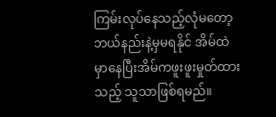ကြမ်းလုပ်နေသည့်လုံမတော့ဘယ်နည်းနဲ့မှမရနိုင် အိမ်ထဲမှာနေပြီးအိမ်ကဖူးဖူးမှုတ်ထားသည့် သူသာဖြစ်ရမည်။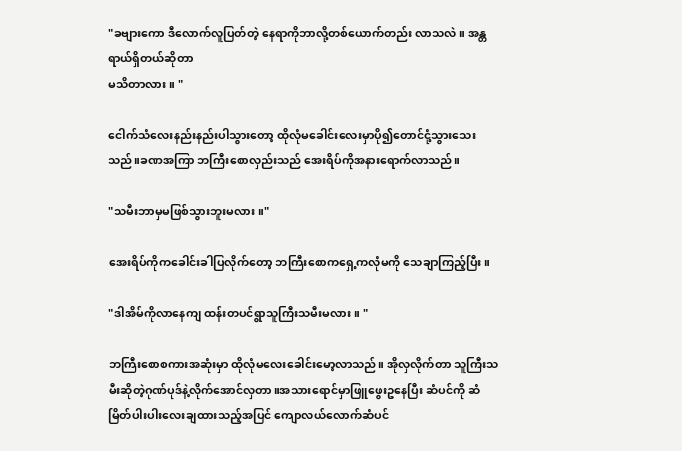"ခဗျားကော ဒီလောက်လူပြတ်တဲ့ နေရာကိုဘာလို့တစ်ယောက်တည်း လာသလဲ။ အန္တရာယ်ရှိတယ်ဆိုတာ
မသိတာလား။ "

ငေါက်သံလေးနည်းနည်းပါသွားတော့ ထိုလုံမခေါင်းလေးမှာပို၍တောင်ငုံ့သွားသေးသည်။ခဏအကြာ ဘကြီးစောလှည်းသည် အေးရိပ်ကိုအနားရောက်လာသည်။

"သမီးဘာမှမဖြစ်သွားဘူးမလား။"

အေးရိပ်ကိုကခေါင်းခါပြလိုက်တော့ ဘကြီးစောကရှေ့ကလုံမကို သေချာကြည့်ပြီး။

"ဒါအိမ်ကိုလာနေကျ ထန်းတပင်ရွာသူကြီးသမီးမလား။ "

ဘကြီးစောစကားအဆုံးမှာ ထိုလုံမလေးခေါင်းမော့လာသည်။ အိုလှလိုက်တာ သူကြီးသမီးဆိုတဲ့ဂုဏ်ပုဒ်နဲ့လိုက်အောင်လှတာ။အသားရောင်မှာဖြူဖွေးဥနေပြီး ဆံပင်ကို ဆံမြိတ်ပါးပါးလေးချထားသည့်အပြင် ကျောလယ်လောက်ဆံပင်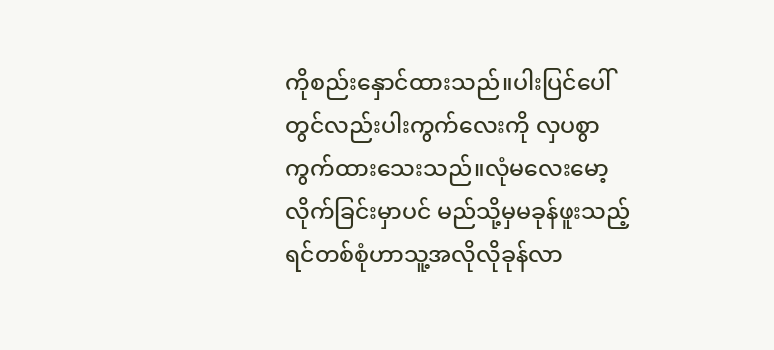ကိုစည်းနှောင်ထားသည်။ပါးပြင်ပေါ်တွင်လည်းပါးကွက်လေးကို လှပစွာကွက်ထားသေးသည်။လုံမလေးမော့လိုက်ခြင်းမှာပင် မည်သို့မှမခုန်ဖူးသည့် ရင်တစ်စုံဟာသူ့အလိုလိုခုန်လာ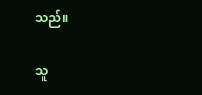သည်။

သူ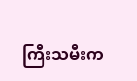ကြီးသမီးက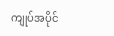ကျုပ်အပိုင်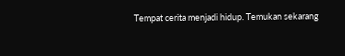Tempat cerita menjadi hidup. Temukan sekarang